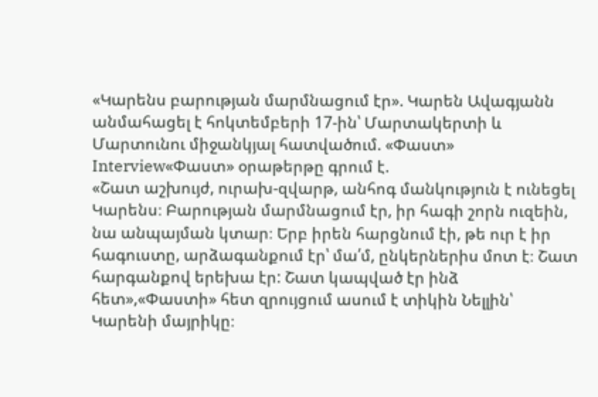«Կարենս բարության մարմնացում էր». Կարեն Ավագյանն անմահացել է հոկտեմբերի 17-ին՝ Մարտակերտի և Մարտունու միջանկյալ հատվածում. «Փաստ»
Interview«Փաստ» օրաթերթը գրում է.
«Շատ աշխույժ, ուրախ-զվարթ, անհոգ մանկություն է ունեցել Կարենս։ Բարության մարմնացում էր, իր հագի շորն ուզեին, նա անպայման կտար։ Երբ իրեն հարցնում էի, թե ուր է իր հագուստը, արձագանքում էր՝ մա՛մ, ընկերներիս մոտ է։ Շատ հարգանքով երեխա էր: Շատ կապված էր ինձ հետ»,«Փաստի» հետ զրույցում ասում է տիկին Նելլին՝ Կարենի մայրիկը։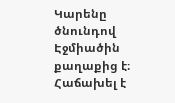Կարենը ծնունդով Էջմիածին քաղաքից է։ Հաճախել է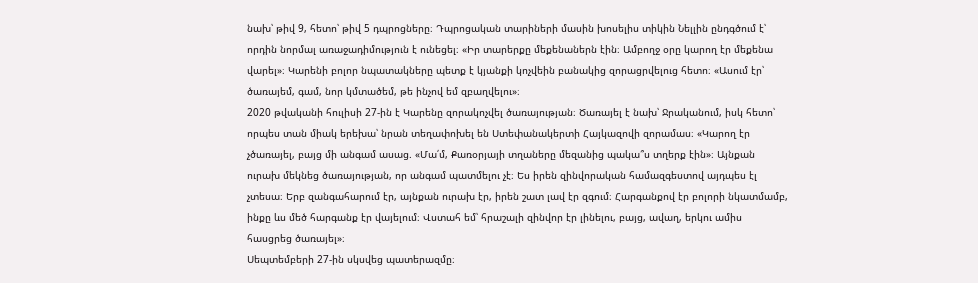նախ՝ թիվ 9, հետո՝ թիվ 5 դպրոցները։ Դպրոցական տարիների մասին խոսելիս տիկին Նելլին ընդգծում է՝ որդին նորմալ առաջադիմություն է ունեցել։ «Իր տարերքը մեքենաներն էին։ Ամբողջ օրը կարող էր մեքենա վարել»։ Կարենի բոլոր նպատակները պետք է կյանքի կոչվեին բանակից զորացրվելուց հետո։ «Ասում էր՝ ծառայեմ, գամ, նոր կմտածեմ, թե ինչով եմ զբաղվելու»։
2020 թվականի հուլիսի 27-ին է Կարենը զորակոչվել ծառայության։ Ծառայել է նախ՝ Ջրականում, իսկ հետո՝ որպես տան միակ երեխա՝ նրան տեղափոխել են Ստեփանակերտի Հայկազովի զորամաս։ «Կարող էր չծառայել, բայց մի անգամ ասաց. «Մա՛մ, Քառօրյայի տղաները մեզանից պակա՞ս տղերք էին»։ Այնքան ուրախ մեկնեց ծառայության, որ անգամ պատմելու չէ։ Ես իրեն զինվորական համազգեստով այդպես էլ չտեսա։ Երբ զանգահարում էր, այնքան ուրախ էր, իրեն շատ լավ էր զգում։ Հարգանքով էր բոլորի նկատմամբ, ինքը ևս մեծ հարգանք էր վայելում։ Վստահ եմ՝ հրաշալի զինվոր էր լինելու, բայց, ավաղ, երկու ամիս հասցրեց ծառայել»։
Սեպտեմբերի 27-ին սկսվեց պատերազմը։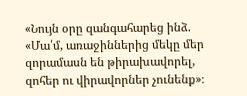«Նույն օրը զանգահարեց ինձ. «Մա՛մ, առաջիններից մեկը մեր զորամասն են թիրախավորել, զոհեր ու վիրավորներ չունենք»։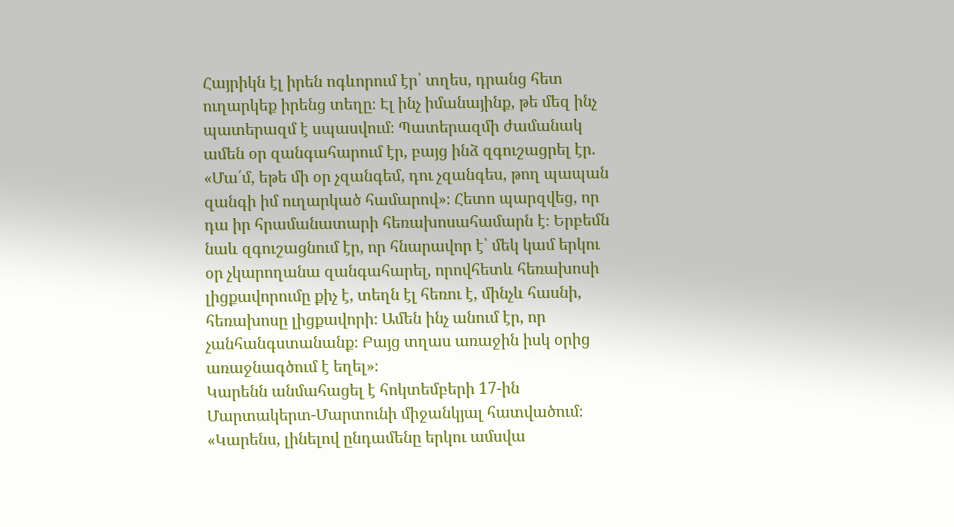Հայրիկն էլ իրեն ոգևորում էր՝ տղես, դրանց հետ ուղարկեք իրենց տեղը։ Էլ ինչ իմանայինք, թե մեզ ինչ պատերազմ է սպասվում։ Պատերազմի ժամանակ ամեն օր զանգահարում էր, բայց ինձ զգուշացրել էր. «Մա՛մ, եթե մի օր չզանգեմ, դու չզանգես, թող պապան զանգի իմ ուղարկած համարով»։ Հետո պարզվեց, որ դա իր հրամանատարի հեռախոսահամարն է։ Երբեմն նաև զգուշացնում էր, որ հնարավոր է՝ մեկ կամ երկու օր չկարողանա զանգահարել, որովհետև հեռախոսի լիցքավորումը քիչ է, տեղն էլ հեռու է, մինչև հասնի, հեռախոսը լիցքավորի։ Ամեն ինչ անում էր, որ չանհանգստանանք։ Բայց տղաս առաջին իսկ օրից առաջնագծում է եղել»։
Կարենն անմահացել է հոկտեմբերի 17-ին Մարտակերտ-Մարտունի միջանկյալ հատվածում։ «Կարենս, լինելով ընդամենը երկու ամսվա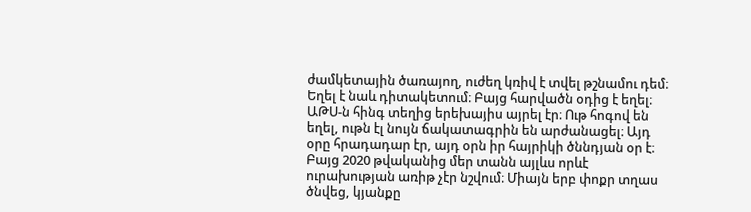ժամկետային ծառայող, ուժեղ կռիվ է տվել թշնամու դեմ։ Եղել է նաև դիտակետում։ Բայց հարվածն օդից է եղել։ ԱԹՍ-ն հինգ տեղից երեխայիս այրել էր։ Ութ հոգով են եղել, ութն էլ նույն ճակատագրին են արժանացել։ Այդ օրը հրադադար էր, այդ օրն իր հայրիկի ծննդյան օր է։ Բայց 2020 թվականից մեր տանն այլևս որևէ ուրախության առիթ չէր նշվում։ Միայն երբ փոքր տղաս ծնվեց, կյանքը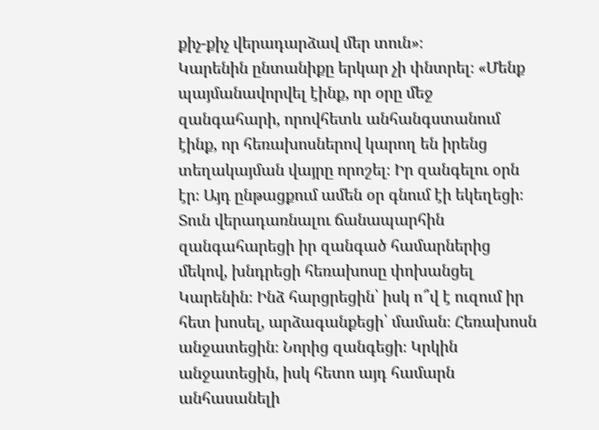քիչ-քիչ վերադարձավ մեր տուն»։
Կարենին ընտանիքը երկար չի փնտրել։ «Մենք պայմանավորվել էինք, որ օրը մեջ զանգահարի, որովհետև անհանգստանում էինք, որ հեռախոսներով կարող են իրենց տեղակայման վայրը որոշել։ Իր զանգելու օրն էր։ Այդ ընթացքում ամեն օր գնում էի եկեղեցի։ Տուն վերադառնալու ճանապարհին զանգահարեցի իր զանգած համարներից մեկով, խնդրեցի հեռախոսը փոխանցել Կարենին։ Ինձ հարցրեցին՝ իսկ ո՞վ է ուզում իր հետ խոսել, արձագանքեցի՝ մաման։ Հեռախոսն անջատեցին։ Նորից զանգեցի։ Կրկին անջատեցին, իսկ հետո այդ համարն անհասանելի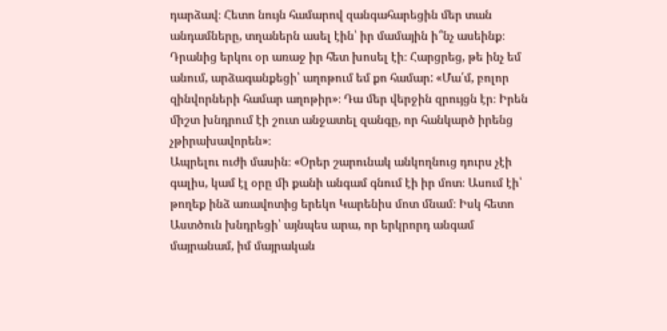դարձավ։ Հետո նույն համարով զանգահարեցին մեր տան անդամները, տղաներն ասել էին՝ իր մամային ի՞նչ ասեինք։ Դրանից երկու օր առաջ իր հետ խոսել էի։ Հարցրեց, թե ինչ եմ անում, արձագանքեցի՝ աղոթում եմ քո համար: «Մա՛մ, բոլոր զինվորների համար աղոթիր»։ Դա մեր վերջին զրույցն էր։ Իրեն միշտ խնդրում էի շուտ անջատել զանգը, որ հանկարծ իրենց չթիրախավորեն»։
Ապրելու ուժի մասին։ «Օրեր շարունակ անկողնուց դուրս չէի գալիս, կամ էլ օրը մի քանի անգամ գնում էի իր մոտ։ Ասում էի՝ թողեք ինձ առավոտից երեկո Կարենիս մոտ մնամ։ Իսկ հետո Աստծուն խնդրեցի՝ այնպես արա, որ երկրորդ անգամ մայրանամ, իմ մայրական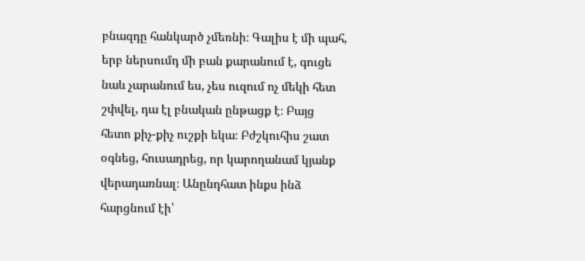բնազդը հանկարծ չմեռնի։ Գալիս է մի պահ, երբ ներսումդ մի բան քարանում է, գուցե նաև չարանում ես, չես ուզում ոչ մեկի հետ շփվել, դա էլ բնական ընթացք է։ Բայց հետո քիչ-քիչ ուշքի եկա։ Բժշկուհիս շատ օգնեց, հուսադրեց, որ կարողանամ կյանք վերադառնալ։ Անընդհատ ինքս ինձ հարցնում էի՝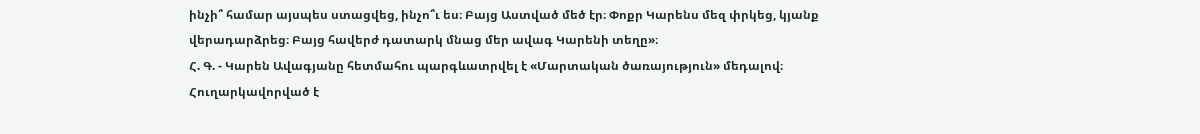ինչի՞ համար այսպես ստացվեց, ինչո՞ւ ես։ Բայց Աստված մեծ էր։ Փոքր Կարենս մեզ փրկեց, կյանք վերադարձրեց։ Բայց հավերժ դատարկ մնաց մեր ավագ Կարենի տեղը»։
Հ. Գ. - Կարեն Ավագյանը հետմահու պարգևատրվել է «Մարտական ծառայություն» մեդալով։ Հուղարկավորված է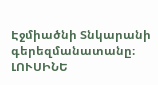Էջմիածնի Տնկարանի գերեզմանատանը։
ԼՈՒՍԻՆԵ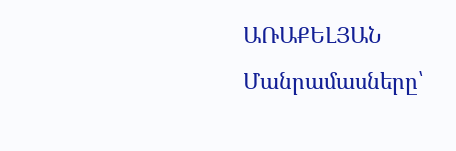ԱՌԱՔԵԼՅԱՆ
Մանրամասները՝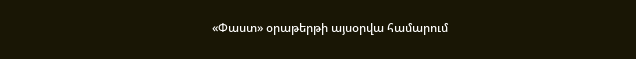«Փաստ» օրաթերթի այսօրվա համարում